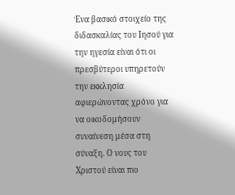Ένα βασικό στοιχείο της διδασκαλίας του Ιησού για την ηγεσία είναι ότι οι πρεσβύτεροι υπηρετούν την εκκλησία αφιερώνοντας χρόνο για να οικοδομήσουν συναίνεση μέσα στη σύναξη. Ο νους του Χριστού είναι πιο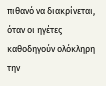πιθανό να διακρίνεται, όταν οι ηγέτες καθοδηγούν ολόκληρη την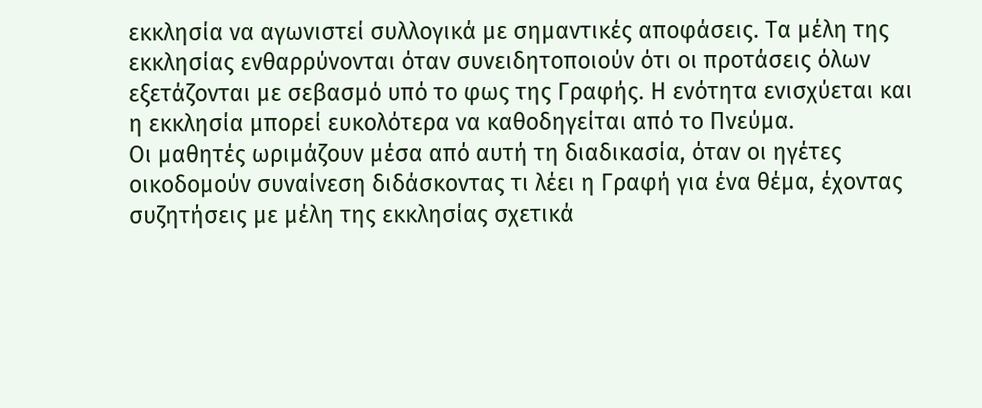εκκλησία να αγωνιστεί συλλογικά με σημαντικές αποφάσεις. Τα μέλη της εκκλησίας ενθαρρύνονται όταν συνειδητοποιούν ότι οι προτάσεις όλων εξετάζονται με σεβασμό υπό το φως της Γραφής. Η ενότητα ενισχύεται και η εκκλησία μπορεί ευκολότερα να καθοδηγείται από το Πνεύμα.
Οι μαθητές ωριμάζουν μέσα από αυτή τη διαδικασία, όταν οι ηγέτες οικοδομούν συναίνεση διδάσκοντας τι λέει η Γραφή για ένα θέμα, έχοντας συζητήσεις με μέλη της εκκλησίας σχετικά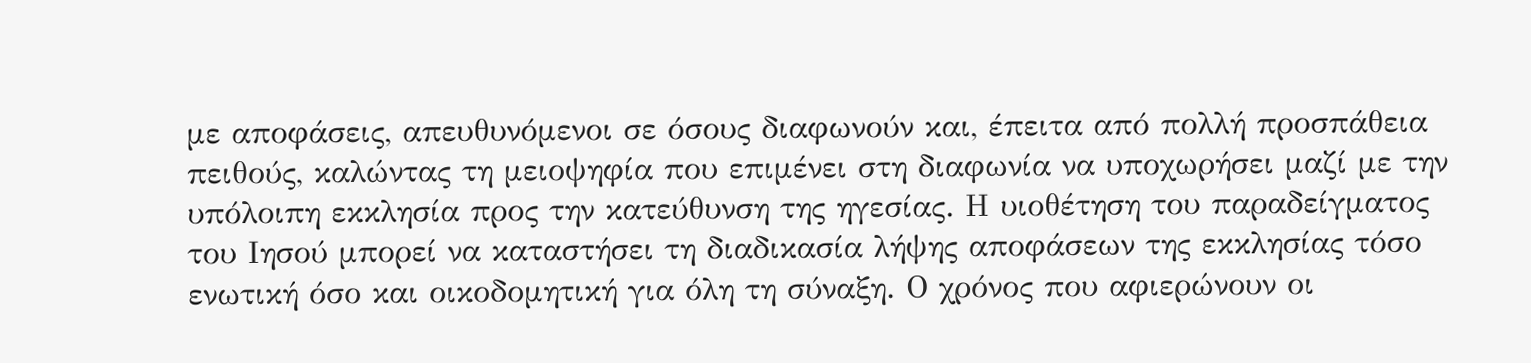με αποφάσεις, απευθυνόμενοι σε όσους διαφωνούν και, έπειτα από πολλή προσπάθεια πειθούς, καλώντας τη μειοψηφία που επιμένει στη διαφωνία να υποχωρήσει μαζί με την υπόλοιπη εκκλησία προς την κατεύθυνση της ηγεσίας. Η υιοθέτηση του παραδείγματος του Ιησού μπορεί να καταστήσει τη διαδικασία λήψης αποφάσεων της εκκλησίας τόσο ενωτική όσο και οικοδομητική για όλη τη σύναξη. Ο χρόνος που αφιερώνουν οι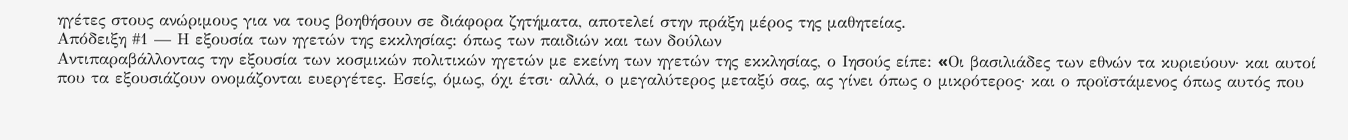ηγέτες στους ανώριμους για να τους βοηθήσουν σε διάφορα ζητήματα, αποτελεί στην πράξη μέρος της μαθητείας.
Απόδειξη #1 — Η εξουσία των ηγετών της εκκλησίας: όπως των παιδιών και των δούλων
Αντιπαραβάλλοντας την εξουσία των κοσμικών πολιτικών ηγετών με εκείνη των ηγετών της εκκλησίας, ο Ιησούς είπε: «Oι βασιλιάδες των εθνών τα κυριεύουν· και αυτοί που τα εξουσιάζουν ονομάζονται ευεργέτες. Eσείς, όμως, όχι έτσι· αλλά, ο μεγαλύτερος μεταξύ σας, ας γίνει όπως ο μικρότερος· και ο προϊστάμενος όπως αυτός που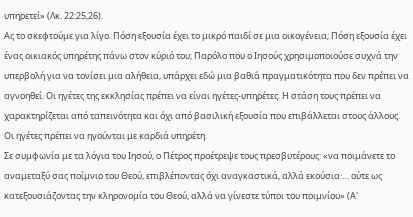υπηρετεί» (Λκ. 22:25,26).
Ας το σκεφτούμε για λίγο. Πόση εξουσία έχει το μικρό παιδί σε μια οικογένεια; Πόση εξουσία έχει ένας οικιακός υπηρέτης πάνω στον κύριό του; Παρόλο που ο Ιησούς χρησιμοποιούσε συχνά την υπερβολή για να τονίσει μια αλήθεια, υπάρχει εδώ μια βαθιά πραγματικότητα που δεν πρέπει να αγνοηθεί. Οι ηγέτες της εκκλησίας πρέπει να είναι ηγέτες-υπηρέτες. Η στάση τους πρέπει να χαρακτηρίζεται από ταπεινότητα και όχι από βασιλική εξουσία που επιβάλλεται στους άλλους. Οι ηγέτες πρέπει να ηγούνται με καρδιά υπηρέτη.
Σε συμφωνία με τα λόγια του Ιησού, ο Πέτρος προέτρεψε τους πρεσβυτέρους: «να ποιμάνετε το αναμεταξύ σας ποίμνιο του Θεού, επιβλέποντας όχι αναγκαστικά, αλλά εκούσια·… ούτε ως κατεξουσιάζοντας την κληρονομία του Θεού, αλλά να γίνεστε τύποι του ποιμνίου» (Α'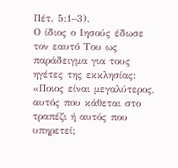Πέτ. 5:1–3).
Ο ίδιος ο Ιησούς έδωσε τον εαυτό Του ως παράδειγμα για τους ηγέτες της εκκλησίας: «Ποιος είναι μεγαλύτερος, αυτός που κάθεται στο τραπέζι ή αυτός που υπηρετεί;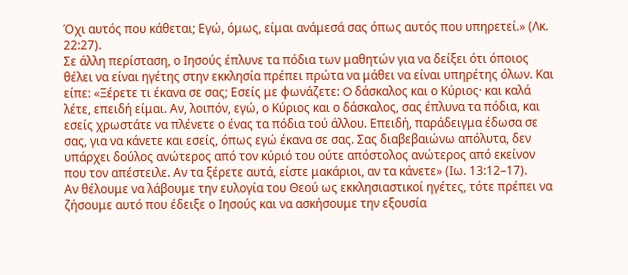Όχι αυτός που κάθεται; Eγώ, όμως, είμαι ανάμεσά σας όπως αυτός που υπηρετεί.» (Λκ. 22:27).
Σε άλλη περίσταση, ο Ιησούς έπλυνε τα πόδια των μαθητών για να δείξει ότι όποιος θέλει να είναι ηγέτης στην εκκλησία πρέπει πρώτα να μάθει να είναι υπηρέτης όλων. Και είπε: «Ξέρετε τι έκανα σε σας; Eσείς με φωνάζετε: O δάσκαλος και ο Kύριος· και καλά λέτε, επειδή είμαι. Aν, λοιπόν, εγώ, ο Kύριος και ο δάσκαλος, σας έπλυνα τα πόδια, και εσείς χρωστάτε να πλένετε ο ένας τα πόδια τού άλλου. Eπειδή, παράδειγμα έδωσα σε σας, για να κάνετε και εσείς, όπως εγώ έκανα σε σας. Σας διαβεβαιώνω απόλυτα, δεν υπάρχει δούλος ανώτερος από τον κύριό του ούτε απόστολος ανώτερος από εκείνον που τον απέστειλε. Aν τα ξέρετε αυτά, είστε μακάριοι, αν τα κάνετε» (Ιω. 13:12–17).
Αν θέλουμε να λάβουμε την ευλογία του Θεού ως εκκλησιαστικοί ηγέτες, τότε πρέπει να ζήσουμε αυτό που έδειξε ο Ιησούς και να ασκήσουμε την εξουσία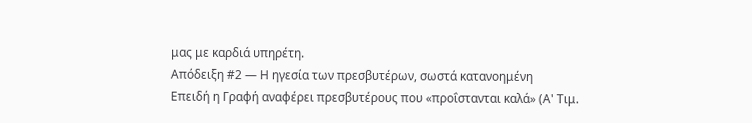μας με καρδιά υπηρέτη.
Απόδειξη #2 — Η ηγεσία των πρεσβυτέρων, σωστά κατανοημένη
Επειδή η Γραφή αναφέρει πρεσβυτέρους που «προΐστανται καλά» (Α' Τιμ.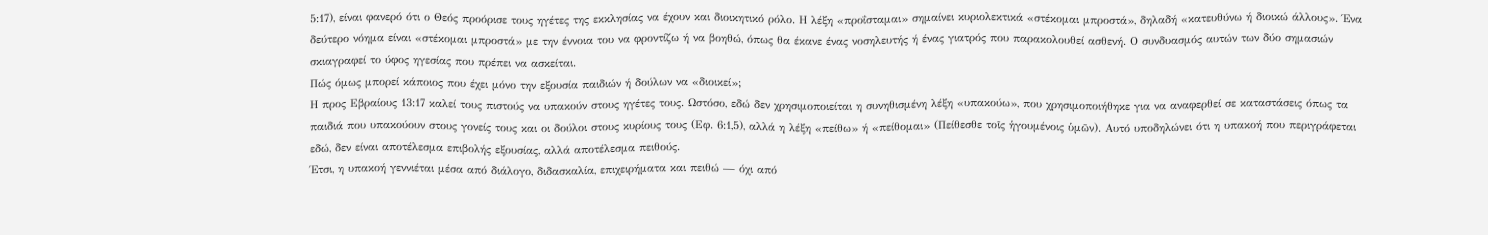5:17), είναι φανερό ότι ο Θεός προόρισε τους ηγέτες της εκκλησίας να έχουν και διοικητικό ρόλο. Η λέξη «προΐσταμαι» σημαίνει κυριολεκτικά «στέκομαι μπροστά», δηλαδή «κατευθύνω ή διοικώ άλλους». Ένα δεύτερο νόημα είναι «στέκομαι μπροστά» με την έννοια του να φροντίζω ή να βοηθώ, όπως θα έκανε ένας νοσηλευτής ή ένας γιατρός που παρακολουθεί ασθενή. Ο συνδυασμός αυτών των δύο σημασιών σκιαγραφεί το ύφος ηγεσίας που πρέπει να ασκείται.
Πώς όμως μπορεί κάποιος που έχει μόνο την εξουσία παιδιών ή δούλων να «διοικεί»;
Η προς Εβραίους 13:17 καλεί τους πιστούς να υπακούν στους ηγέτες τους. Ωστόσο, εδώ δεν χρησιμοποιείται η συνηθισμένη λέξη «υπακούω», που χρησιμοποιήθηκε για να αναφερθεί σε καταστάσεις όπως τα παιδιά που υπακούουν στους γονείς τους και οι δούλοι στους κυρίους τους (Εφ. 6:1,5), αλλά η λέξη «πείθω» ή «πείθομαι» (Πείθεσθε τοῖς ἡγουμένοις ὑμῶν). Αυτό υποδηλώνει ότι η υπακοή που περιγράφεται εδώ, δεν είναι αποτέλεσμα επιβολής εξουσίας, αλλά αποτέλεσμα πειθούς.
Έτσι, η υπακοή γεννιέται μέσα από διάλογο, διδασκαλία, επιχειρήματα και πειθώ — όχι από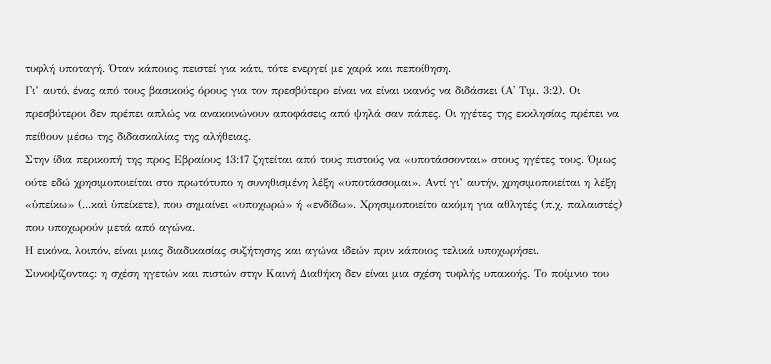τυφλή υποταγή. Όταν κάποιος πειστεί για κάτι, τότε ενεργεί με χαρά και πεποίθηση.
Γι’ αυτό, ένας από τους βασικούς όρους για τον πρεσβύτερο είναι να είναι ικανός να διδάσκει (Α' Τιμ. 3:2). Οι πρεσβύτεροι δεν πρέπει απλώς να ανακοινώνουν αποφάσεις από ψηλά σαν πάπες. Οι ηγέτες της εκκλησίας πρέπει να πείθουν μέσω της διδασκαλίας της αλήθειας.
Στην ίδια περικοπή της προς Εβραίους 13:17 ζητείται από τους πιστούς να «υποτάσσονται» στους ηγέτες τους. Όμως ούτε εδώ χρησιμοποιείται στο πρωτότυπο η συνηθισμένη λέξη «υποτάσσομαι». Αντί γι’ αυτήν, χρησιμοποιείται η λέξη «ὑπείκω» (...καὶ ὑπείκετε), που σημαίνει «υποχωρώ» ή «ενδίδω». Χρησιμοποιείτο ακόμη για αθλητές (π.χ. παλαιστές) που υποχωρούν μετά από αγώνα.
Η εικόνα, λοιπόν, είναι μιας διαδικασίας συζήτησης και αγώνα ιδεών πριν κάποιος τελικά υποχωρήσει.
Συνοψίζοντας: η σχέση ηγετών και πιστών στην Καινή Διαθήκη δεν είναι μια σχέση τυφλής υπακοής. Το ποίμνιο του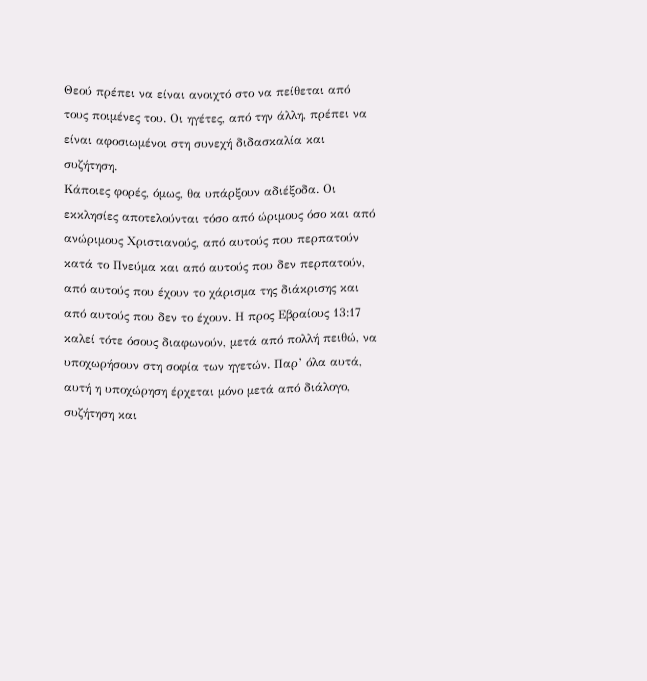Θεού πρέπει να είναι ανοιχτό στο να πείθεται από τους ποιμένες του. Οι ηγέτες, από την άλλη, πρέπει να είναι αφοσιωμένοι στη συνεχή διδασκαλία και συζήτηση.
Κάποιες φορές, όμως, θα υπάρξουν αδιέξοδα. Οι εκκλησίες αποτελούνται τόσο από ώριμους όσο και από ανώριμους Χριστιανούς, από αυτούς που περπατούν κατά το Πνεύμα και από αυτούς που δεν περπατούν, από αυτούς που έχουν το χάρισμα της διάκρισης και από αυτούς που δεν το έχουν. Η προς Εβραίους 13:17 καλεί τότε όσους διαφωνούν, μετά από πολλή πειθώ, να υποχωρήσουν στη σοφία των ηγετών. Παρ’ όλα αυτά, αυτή η υποχώρηση έρχεται μόνο μετά από διάλογο, συζήτηση και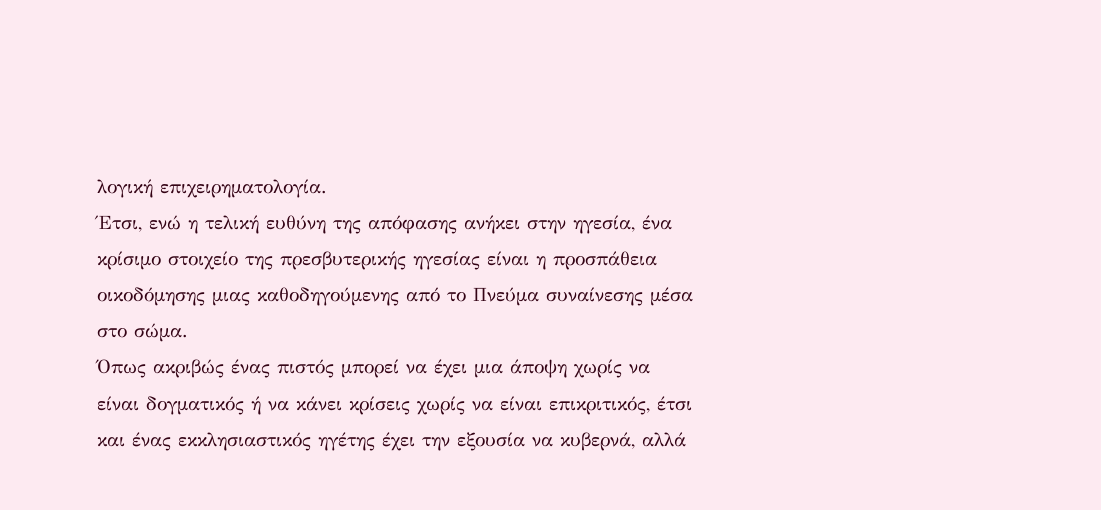λογική επιχειρηματολογία.
Έτσι, ενώ η τελική ευθύνη της απόφασης ανήκει στην ηγεσία, ένα κρίσιμο στοιχείο της πρεσβυτερικής ηγεσίας είναι η προσπάθεια οικοδόμησης μιας καθοδηγούμενης από το Πνεύμα συναίνεσης μέσα στο σώμα.
Όπως ακριβώς ένας πιστός μπορεί να έχει μια άποψη χωρίς να είναι δογματικός ή να κάνει κρίσεις χωρίς να είναι επικριτικός, έτσι και ένας εκκλησιαστικός ηγέτης έχει την εξουσία να κυβερνά, αλλά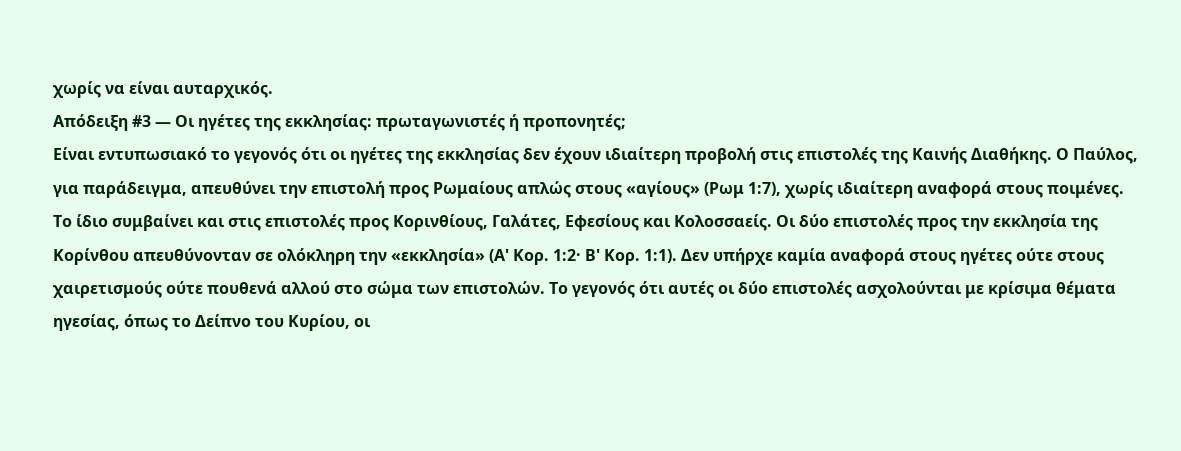χωρίς να είναι αυταρχικός.
Απόδειξη #3 — Οι ηγέτες της εκκλησίας: πρωταγωνιστές ή προπονητές;
Είναι εντυπωσιακό το γεγονός ότι οι ηγέτες της εκκλησίας δεν έχουν ιδιαίτερη προβολή στις επιστολές της Καινής Διαθήκης. Ο Παύλος, για παράδειγμα, απευθύνει την επιστολή προς Ρωμαίους απλώς στους «αγίους» (Ρωμ 1:7), χωρίς ιδιαίτερη αναφορά στους ποιμένες.
Το ίδιο συμβαίνει και στις επιστολές προς Κορινθίους, Γαλάτες, Εφεσίους και Κολοσσαείς. Οι δύο επιστολές προς την εκκλησία της Κορίνθου απευθύνονταν σε ολόκληρη την «εκκλησία» (Α' Κορ. 1:2· Β' Κορ. 1:1). Δεν υπήρχε καμία αναφορά στους ηγέτες ούτε στους χαιρετισμούς ούτε πουθενά αλλού στο σώμα των επιστολών. Το γεγονός ότι αυτές οι δύο επιστολές ασχολούνται με κρίσιμα θέματα ηγεσίας, όπως το Δείπνο του Κυρίου, οι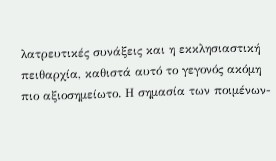λατρευτικές συνάξεις και η εκκλησιαστική πειθαρχία, καθιστά αυτό το γεγονός ακόμη πιο αξιοσημείωτο. Η σημασία των ποιμένων-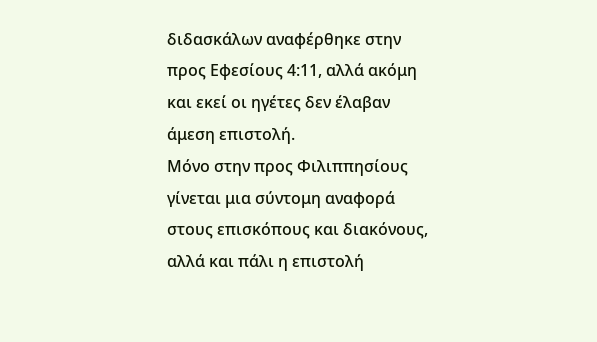διδασκάλων αναφέρθηκε στην προς Εφεσίους 4:11, αλλά ακόμη και εκεί οι ηγέτες δεν έλαβαν άμεση επιστολή.
Μόνο στην προς Φιλιππησίους γίνεται μια σύντομη αναφορά στους επισκόπους και διακόνους, αλλά και πάλι η επιστολή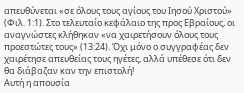απευθύνεται «σε όλους τους αγίους του Iησού Xριστού» (Φιλ. 1:1). Στο τελευταίο κεφάλαιο της προς Εβραίους, οι αναγνώστες κλήθηκαν «να χαιρετήσουν όλους τους προεστώτες τους» (13:24). Όχι μόνο ο συγγραφέας δεν χαιρέτησε απευθείας τους ηγέτες, αλλά υπέθεσε ότι δεν θα διάβαζαν καν την επιστολή!
Αυτή η απουσία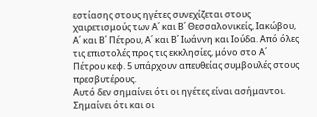εστίασης στους ηγέτες συνεχίζεται στους χαιρετισμούς των Α΄ και Β΄ Θεσσαλονικείς, Ιακώβου, Α΄ και Β΄ Πέτρου, Α΄ και Β΄ Ιωάννη και Ιούδα. Από όλες τις επιστολές προς τις εκκλησίες, μόνο στο Α΄ Πέτρου κεφ. 5 υπάρχουν απευθείας συμβουλές στους πρεσβυτέρους.
Αυτό δεν σημαίνει ότι οι ηγέτες είναι ασήμαντοι. Σημαίνει ότι και οι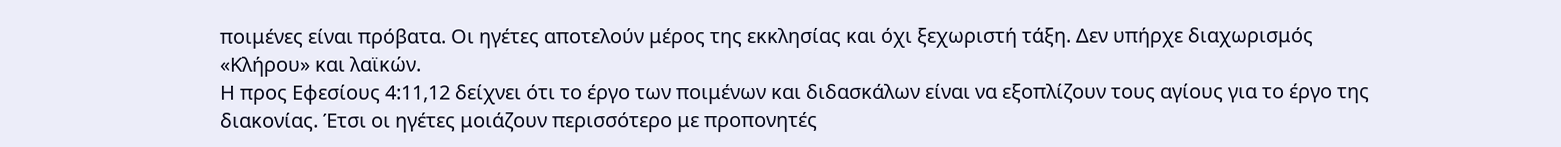ποιμένες είναι πρόβατα. Οι ηγέτες αποτελούν μέρος της εκκλησίας και όχι ξεχωριστή τάξη. Δεν υπήρχε διαχωρισμός «Κλήρου» και λαϊκών.
Η προς Εφεσίους 4:11,12 δείχνει ότι το έργο των ποιμένων και διδασκάλων είναι να εξοπλίζουν τους αγίους για το έργο της διακονίας. Έτσι οι ηγέτες μοιάζουν περισσότερο με προπονητές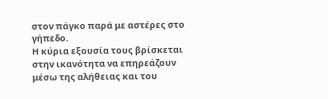στον πάγκο παρά με αστέρες στο γήπεδο.
Η κύρια εξουσία τους βρίσκεται στην ικανότητα να επηρεάζουν μέσω της αλήθειας και του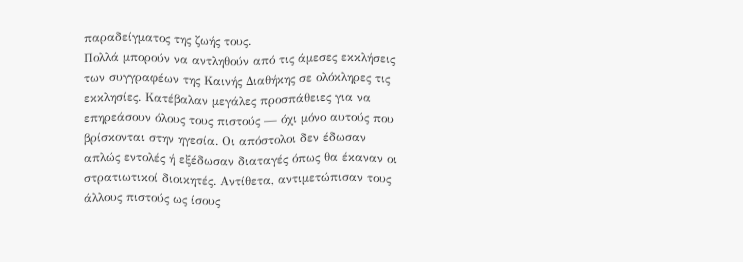παραδείγματος της ζωής τους.
Πολλά μπορούν να αντληθούν από τις άμεσες εκκλήσεις των συγγραφέων της Καινής Διαθήκης σε ολόκληρες τις εκκλησίες. Κατέβαλαν μεγάλες προσπάθειες για να επηρεάσουν όλους τους πιστούς — όχι μόνο αυτούς που βρίσκονται στην ηγεσία. Οι απόστολοι δεν έδωσαν απλώς εντολές ή εξέδωσαν διαταγές όπως θα έκαναν οι στρατιωτικοί διοικητές. Αντίθετα, αντιμετώπισαν τους άλλους πιστούς ως ίσους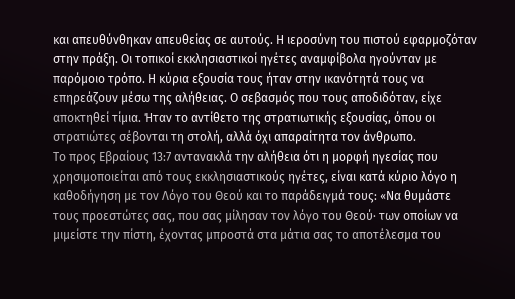και απευθύνθηκαν απευθείας σε αυτούς. Η ιεροσύνη του πιστού εφαρμοζόταν στην πράξη. Οι τοπικοί εκκλησιαστικοί ηγέτες αναμφίβολα ηγούνταν με παρόμοιο τρόπο. Η κύρια εξουσία τους ήταν στην ικανότητά τους να επηρεάζουν μέσω της αλήθειας. Ο σεβασμός που τους αποδιδόταν, είχε αποκτηθεί τίμια. Ήταν το αντίθετο της στρατιωτικής εξουσίας, όπου οι στρατιώτες σέβονται τη στολή, αλλά όχι απαραίτητα τον άνθρωπο.
Το προς Εβραίους 13:7 αντανακλά την αλήθεια ότι η μορφή ηγεσίας που χρησιμοποιείται από τους εκκλησιαστικούς ηγέτες, είναι κατά κύριο λόγο η καθοδήγηση με τον Λόγο του Θεού και το παράδειγμά τους: «Nα θυμάστε τους προεστώτες σας, που σας μίλησαν τον λόγο του Θεού· των οποίων να μιμείστε την πίστη, έχοντας μπροστά στα μάτια σας το αποτέλεσμα του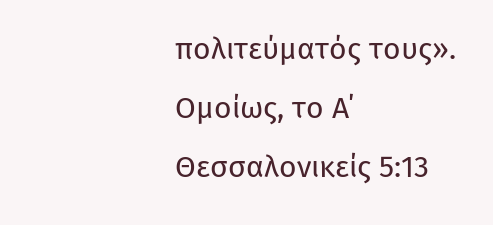πολιτεύματός τους». Ομοίως, το Α΄ Θεσσαλονικείς 5:13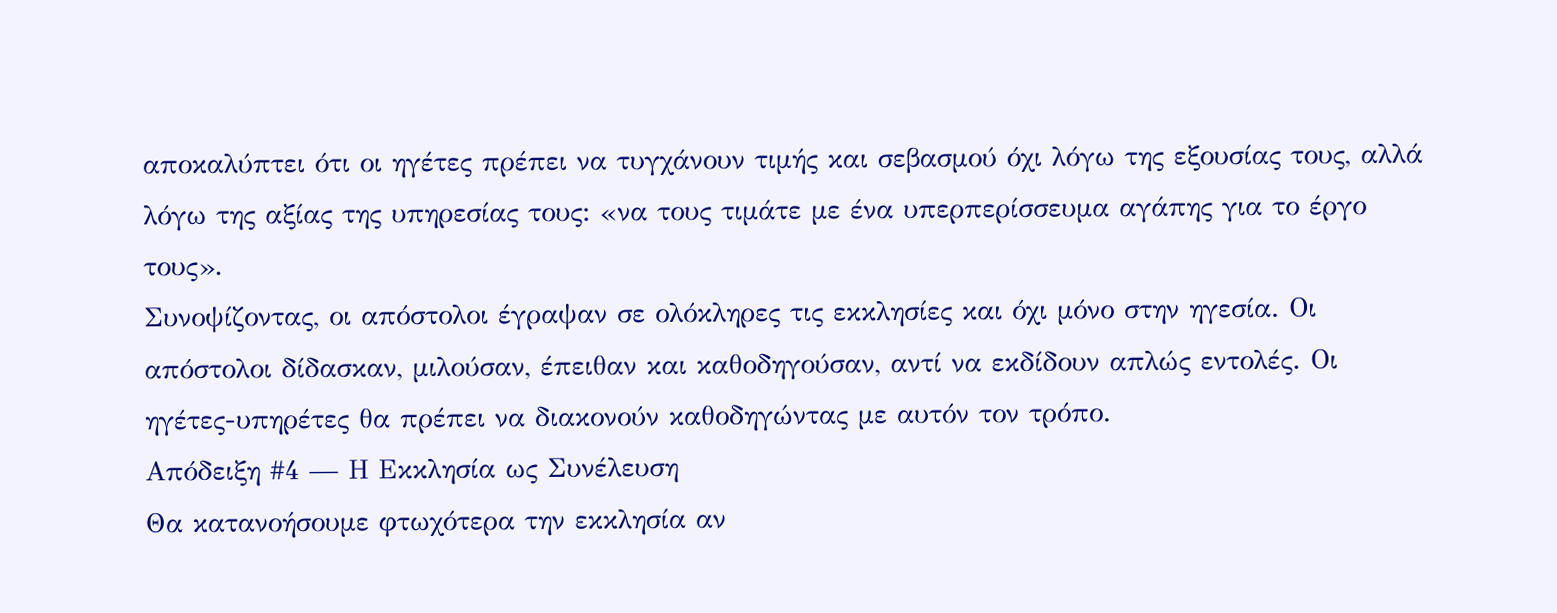αποκαλύπτει ότι οι ηγέτες πρέπει να τυγχάνουν τιμής και σεβασμού όχι λόγω της εξουσίας τους, αλλά λόγω της αξίας της υπηρεσίας τους: «να τους τιμάτε με ένα υπερπερίσσευμα αγάπης για το έργο τους».
Συνοψίζοντας, οι απόστολοι έγραψαν σε ολόκληρες τις εκκλησίες και όχι μόνο στην ηγεσία. Οι απόστολοι δίδασκαν, μιλούσαν, έπειθαν και καθοδηγούσαν, αντί να εκδίδουν απλώς εντολές. Οι ηγέτες-υπηρέτες θα πρέπει να διακονούν καθοδηγώντας με αυτόν τον τρόπο.
Απόδειξη #4 — Η Εκκλησία ως Συνέλευση
Θα κατανοήσουμε φτωχότερα την εκκλησία αν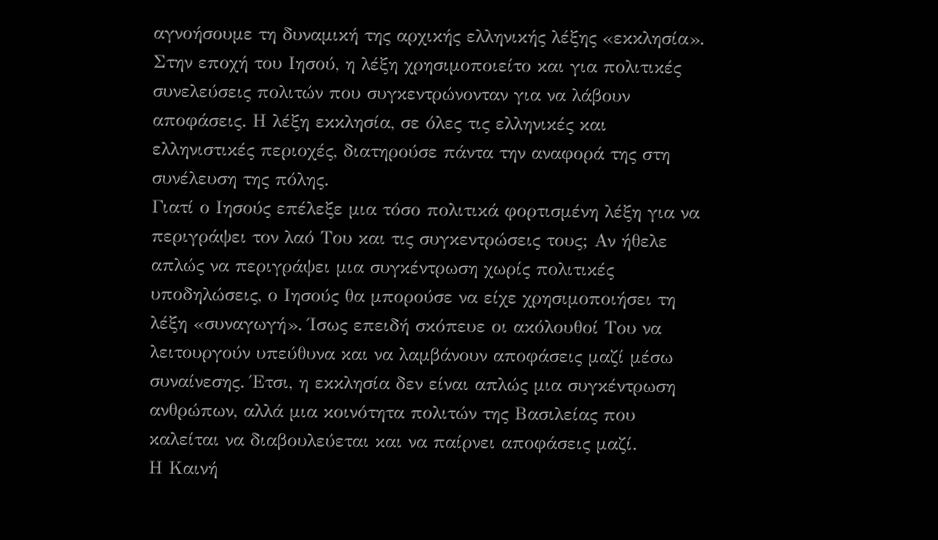αγνοήσουμε τη δυναμική της αρχικής ελληνικής λέξης «εκκλησία». Στην εποχή του Ιησού, η λέξη χρησιμοποιείτο και για πολιτικές συνελεύσεις πολιτών που συγκεντρώνονταν για να λάβουν αποφάσεις. Η λέξη εκκλησία, σε όλες τις ελληνικές και ελληνιστικές περιοχές, διατηρούσε πάντα την αναφορά της στη συνέλευση της πόλης.
Γιατί ο Ιησούς επέλεξε μια τόσο πολιτικά φορτισμένη λέξη για να περιγράψει τον λαό Του και τις συγκεντρώσεις τους; Αν ήθελε απλώς να περιγράψει μια συγκέντρωση χωρίς πολιτικές υποδηλώσεις, ο Ιησούς θα μπορούσε να είχε χρησιμοποιήσει τη λέξη «συναγωγή». Ίσως επειδή σκόπευε οι ακόλουθοί Του να λειτουργούν υπεύθυνα και να λαμβάνουν αποφάσεις μαζί μέσω συναίνεσης. Έτσι, η εκκλησία δεν είναι απλώς μια συγκέντρωση ανθρώπων, αλλά μια κοινότητα πολιτών της Βασιλείας που καλείται να διαβουλεύεται και να παίρνει αποφάσεις μαζί.
Η Καινή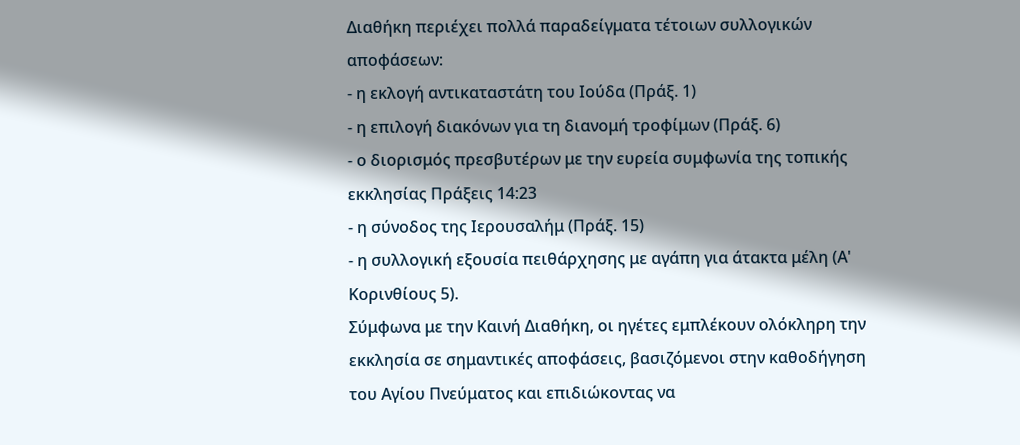Διαθήκη περιέχει πολλά παραδείγματα τέτοιων συλλογικών αποφάσεων:
- η εκλογή αντικαταστάτη του Ιούδα (Πράξ. 1)
- η επιλογή διακόνων για τη διανομή τροφίμων (Πράξ. 6)
- ο διορισμός πρεσβυτέρων με την ευρεία συμφωνία της τοπικής εκκλησίας Πράξεις 14:23
- η σύνοδος της Ιερουσαλήμ (Πράξ. 15)
- η συλλογική εξουσία πειθάρχησης με αγάπη για άτακτα μέλη (Α' Κορινθίους 5).
Σύμφωνα με την Καινή Διαθήκη, οι ηγέτες εμπλέκουν ολόκληρη την εκκλησία σε σημαντικές αποφάσεις, βασιζόμενοι στην καθοδήγηση του Αγίου Πνεύματος και επιδιώκοντας να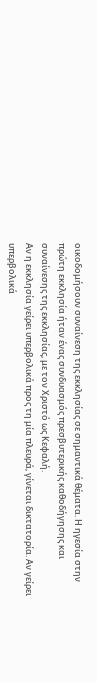οικοδομήσουν συναίνεση της εκκλησίας σε σημαντικά θέματα. Η ηγεσία στην πρώτη εκκλησία ήταν ένας συνδυασμός πρεσβυτερικής καθοδήγησης και συναίνεσης της εκκλησίας, με τον Χριστό ως Κεφαλή.
Αν η εκκλησία γείρει υπερβολικά προς τη μία πλευρά, γίνεται δικτατορία. Αν γείρει υπερβολικά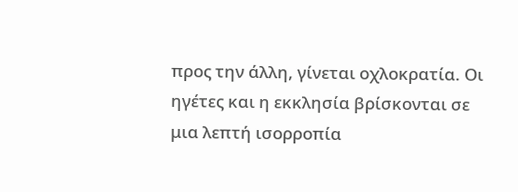προς την άλλη, γίνεται οχλοκρατία. Οι ηγέτες και η εκκλησία βρίσκονται σε μια λεπτή ισορροπία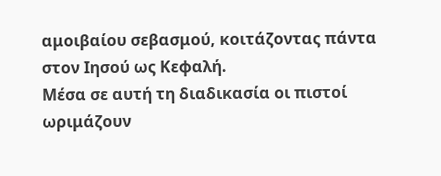αμοιβαίου σεβασμού, κοιτάζοντας πάντα στον Ιησού ως Κεφαλή.
Μέσα σε αυτή τη διαδικασία οι πιστοί ωριμάζουν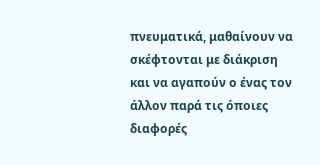πνευματικά, μαθαίνουν να σκέφτονται με διάκριση και να αγαπούν ο ένας τον άλλον παρά τις όποιες διαφορές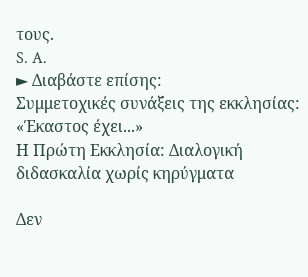τους.
S. A.
► Διαβάστε επίσης:
Συμμετοχικές συνάξεις της εκκλησίας: «Έκαστος έχει...»
Η Πρώτη Εκκλησία: Διαλογική διδασκαλία χωρίς κηρύγματα

Δεν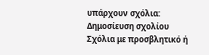υπάρχουν σχόλια:
Δημοσίευση σχολίου
Σχόλια με προσβλητικό ή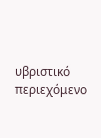υβριστικό περιεχόμενο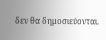δεν θα δημοσιεύονται.